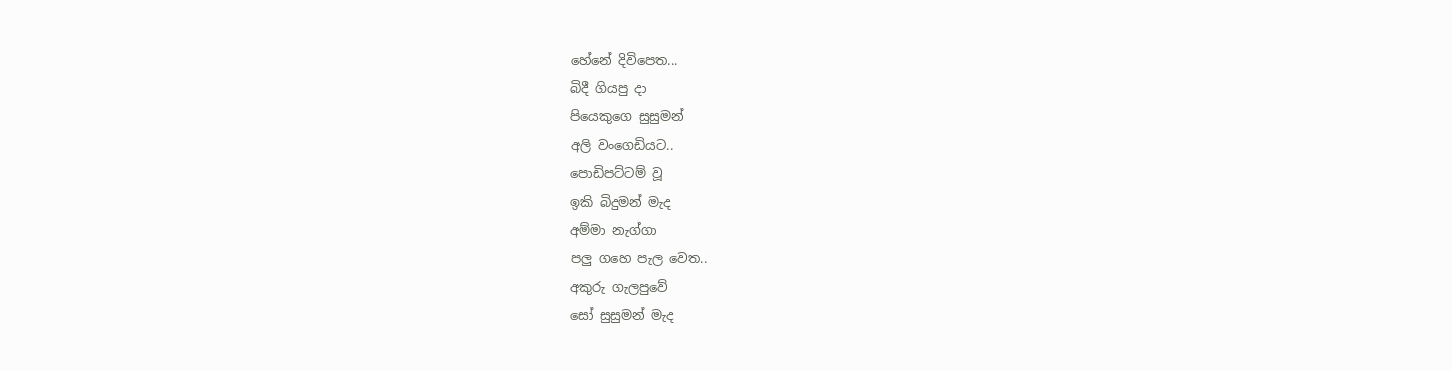හේනේ දිවිපෙත...
බිදී ගියපු දා
පියෙකුගෙ සුසුමන්
අලි වංගෙඩියට..
පොඩිපට්ටම් වූ
ඉකි බිදුමන් මැද
අම්මා නැග්ගා
පලු ගහෙ පැල වෙත..
අකුරු ගැලපුවේ
සෝ සුසුමන් මැද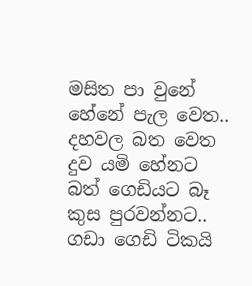මසිත පා වුනේ
හේනේ පැල වෙත..
දහවල බත වෙත
දුව යමි හේනට
බත් ගෙඩියට බෑ
කුස පුරවන්නට..
ගඩා ගෙඩි ටිකයි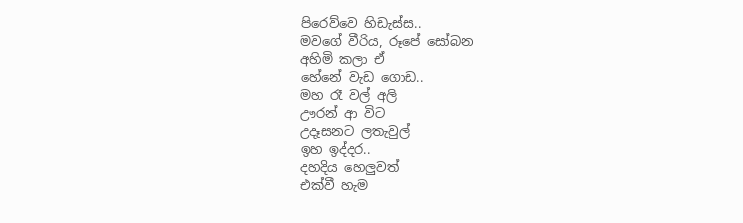පිරෙව්වෙ හිඩැස්ස..
මවගේ වීරිය, රූපේ සෝබන
අහිමි කලා ඒ
හේනේ වැඩ ගොඩ..
මහ රෑ වල් අලි
ඌරන් ආ විට
උදෑසනට ලතැවුල්
ඉහ ඉද්දර..
දහදිය හෙලුවත්
එක්වී හැම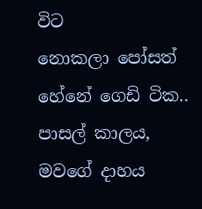විට
නොකලා පෝසත්
හේනේ ගෙඩි ටික..
පාසල් කාලය,
මවගේ දාහය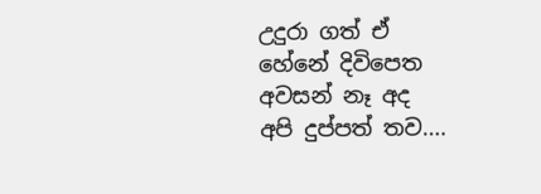උදුරා ගත් ඒ
හේනේ දිවිපෙත
අවසන් නෑ අද
අපි දුප්පත් තව....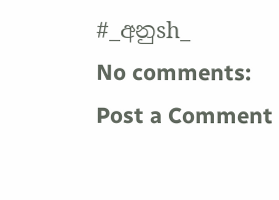#_අනුsh_
No comments:
Post a Comment